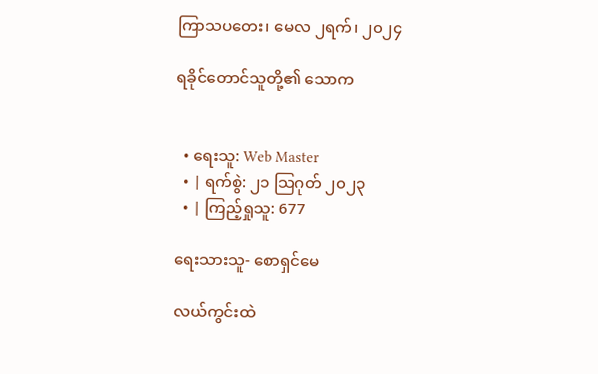ကြာသပတေး၊ မေလ ၂ရက်၊ ၂၀၂၄

ရခိုင်တောင်သူတို့၏ သောက


  • ရေးသူ: Web Master
  • | ရက်စွဲ: ၂၁ သြဂုတ် ၂၀၂၃
  • | ကြည့်ရှုသူ: 677

ရေးသားသူ- စောရှင်မေ

လယ်ကွင်းထဲ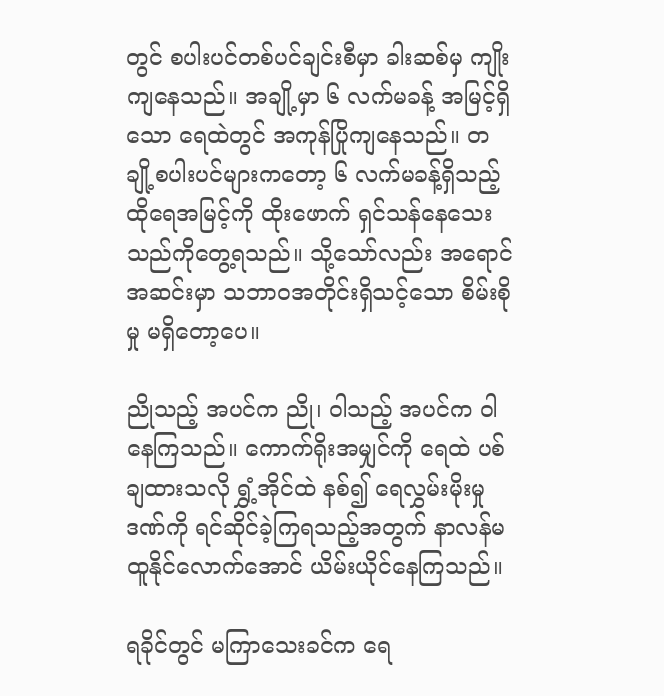တွင် စပါးပင်တစ်ပင်ချင်းစီမှာ ခါးဆစ်မှ ကျိုးကျနေသည်။ အချို့မှာ ၆ လက်မခန့် အမြင့်ရှိသော ရေထဲတွင် အကုန်ပြိုကျနေသည်။ တချို့စပါးပင်များကတော့ ၆ လက်မခန့်ရှိသည့် ထိုရေအမြင့်ကို ထိုးဖောက် ရှင်သန်နေသေးသည်ကိုတွေ့ရသည်။ သို့သော်လည်း အရောင်အဆင်းမှာ သဘာဝအတိုင်းရှိသင့်သော စိမ်းစိုမှု မရှိတော့ပေ။

ညိုသည့် အပင်က ညို၊ ဝါသည့် အပင်က ဝါနေကြသည်။ ကောက်ရိုးအမျှင်ကို ရေထဲ ပစ်ချထားသလို ရွှံ့အိုင်ထဲ နစ်၍ ရေလွှမ်းမိုးမှုဒဏ်ကို ရင်ဆိုင်ခဲ့ကြရသည့်အတွက် နာလန်မထူနိုင်လောက်အောင် ယိမ်းယိုင်နေကြသည်။

ရခိုင်တွင် မကြာသေးခင်က ရေ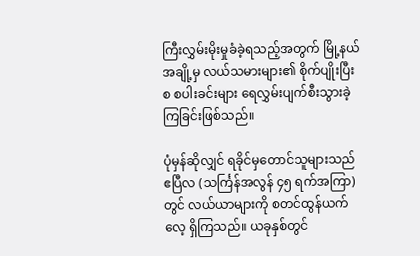ကြီးလွှမ်းမိုးမှုခံခဲ့ရသည့်အတွက် မြို့နယ်အချို့မှ လယ်သမားများ၏ စိုက်ပျိုးပြီးစ စပါးခင်းများ ရေလွှမ်းပျက်စီးသွားခဲ့ကြခြင်းဖြစ်သည်။

ပုံမှန်ဆိုလျှင် ရခိုင်မှတောင်သူများသည် ဧပြီလ (သင်္ကြန်အလွန် ၄၅ ရက်အကြာ)တွင် လယ်ယာများကို စတင်ထွန်ယက်လေ့ ရှိကြသည်။ ယခုနှစ်တွင်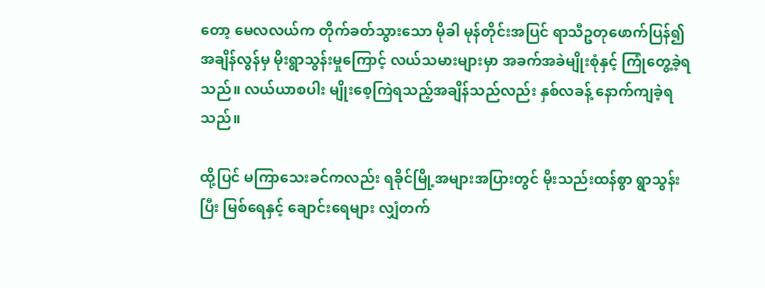တော့ မေလလယ်က တိုက်ခတ်သွားသော မိုခါ မုန်တိုင်းအပြင် ရာသီဥတုဖောက်ပြန်၍ အချိန်လွန်မှ မိုးရွာသွန်းမှုကြောင့် လယ်သမားများမှာ အခက်အခဲမျိုးစုံနှင့် ကြုံတွေ့ခဲ့ရသည်။ လယ်ယာစပါး မျိုးစေ့ကြဲရသည့်အချိန်သည်လည်း နှစ်လခန့် နောက်ကျခဲ့ရသည်။

ထို့ပြင် မကြာသေးခင်ကလည်း ရခိုင်မြို့အများအပြားတွင် မိုးသည်းထန်စွာ ရွာသွန်းပြီး မြစ်ရေနှင့် ချောင်းရေများ လျှံတက်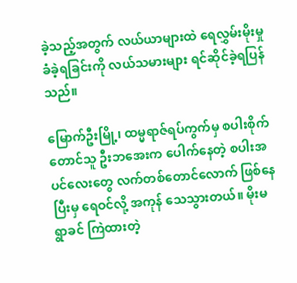ခဲ့သည့်အတွက် လယ်ယာများထဲ ရေလွှမ်းမိုးမှုခံခဲ့ရခြင်းကို လယ်သမားများ ရင်ဆိုင်ခဲ့ရပြန်သည်။

မြောက်ဦးမြို့၊ ထမ္မရာဇ်ရပ်ကွက်မှ စပါးစိုက်တောင်သူ ဦးဘအေးက ပေါက်နေတဲ့ စပါးအပင်လေးတွေ လက်တစ်တောင်လောက် ဖြစ်နေပြီးမှ ရေဝင်လို့ အကုန် သေသွားတယ်။ မိုးမရွာခင် ကြဲထားတဲ့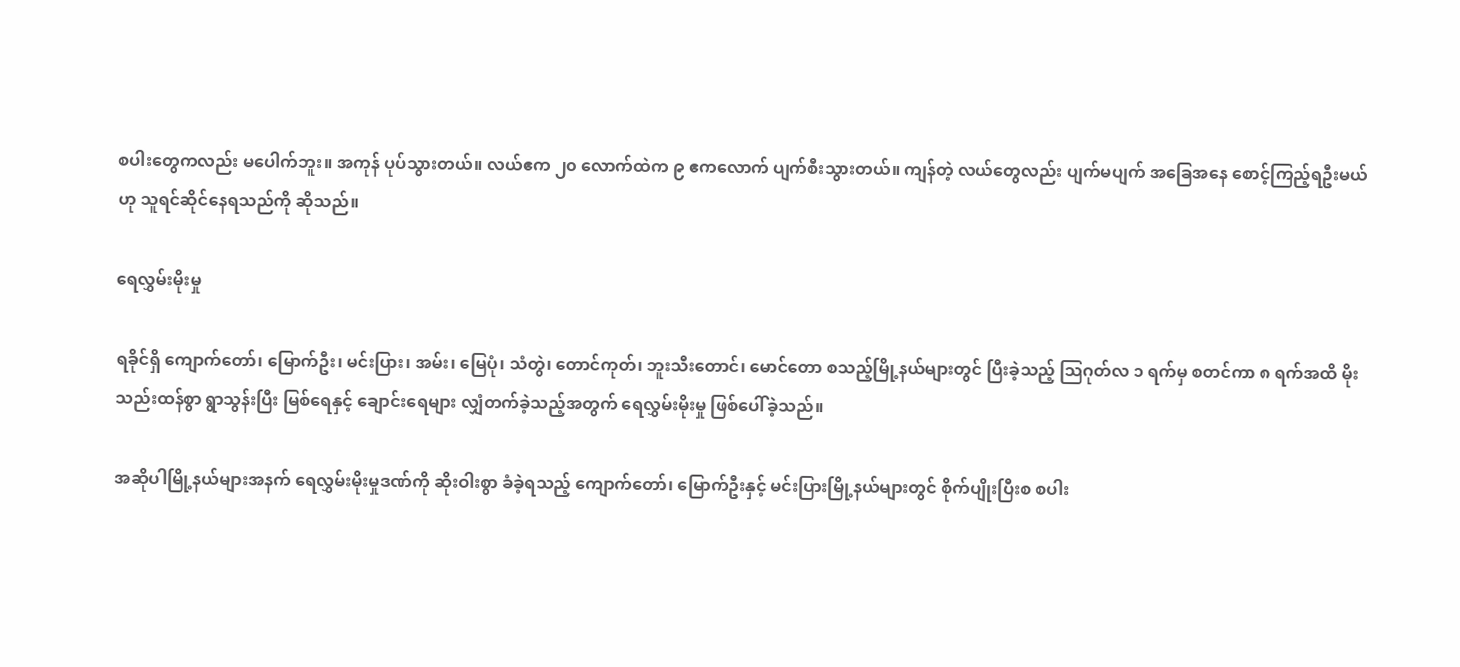စပါးတွေကလည်း မပေါက်ဘူး။ အကုန် ပုပ်သွားတယ်။ လယ်ဧက ၂၀ လောက်ထဲက ၉ ဧကလောက် ပျက်စီးသွားတယ်။ ကျန်တဲ့ လယ်တွေလည်း ပျက်မပျက် အခြေအနေ စောင့်ကြည့်ရဦးမယ်ဟု သူရင်ဆိုင်နေရသည်ကို ဆိုသည်။

ရေလွှမ်းမိုးမှု

ရခိုင်ရှိ ကျောက်တော်၊ မြောက်ဦး၊ မင်းပြား၊ အမ်း၊ မြေပုံ၊ သံတွဲ၊ တောင်ကုတ်၊ ဘူးသီးတောင်၊ မောင်တော စသည့်မြို့နယ်များတွင် ပြီးခဲ့သည့် သြဂုတ်လ ၁ ရက်မှ စတင်ကာ ၈ ရက်အထိ မိုးသည်းထန်စွာ ရွာသွန်းပြီး မြစ်ရေနှင့် ချောင်းရေများ လျှံတက်ခဲ့သည့်အတွက် ရေလွှမ်းမိုးမှု ဖြစ်ပေါ်ခဲ့သည်။

အဆိုပါမြို့နယ်များအနက် ရေလွှမ်းမိုးမှုဒဏ်ကို ဆိုးဝါးစွာ ခံခဲ့ရသည့် ကျောက်တော်၊ မြောက်ဦးနှင့် မင်းပြားမြို့နယ်များတွင် စိုက်ပျိုးပြီးစ စပါး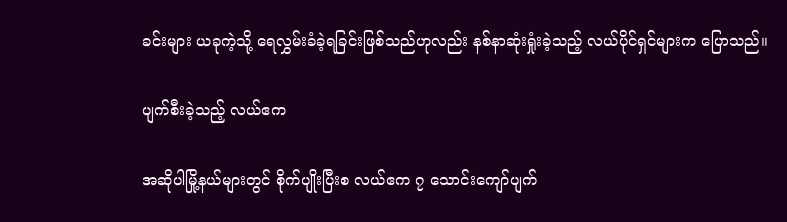ခင်းများ ယခုကဲ့သို့ ရေလွှမ်းခံခဲ့ရခြင်းဖြစ်သည်ဟုလည်း နစ်နာဆုံးရှုံးခဲ့သည့် လယ်ပိုင်ရှင်များက ပြောသည်။

ပျက်စီးခဲ့သည့် လယ်ဧက

အဆိုပါမြို့နယ်များတွင် စိုက်ပျိုးပြီးစ လယ်ဧက ၇ သောင်းကျော်ပျက်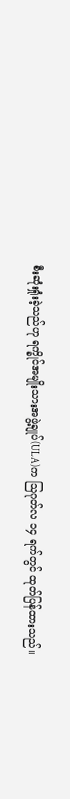စီးဆုံးရှုံးခဲ့သည်ဟု ရက္ခိုင်အမျိုးသားအဖွဲ့ချုပ်(ULA)က သြဂုတ်လ ၁၄ ရက်တွင် ထုတ်ပြန်ထားသည်။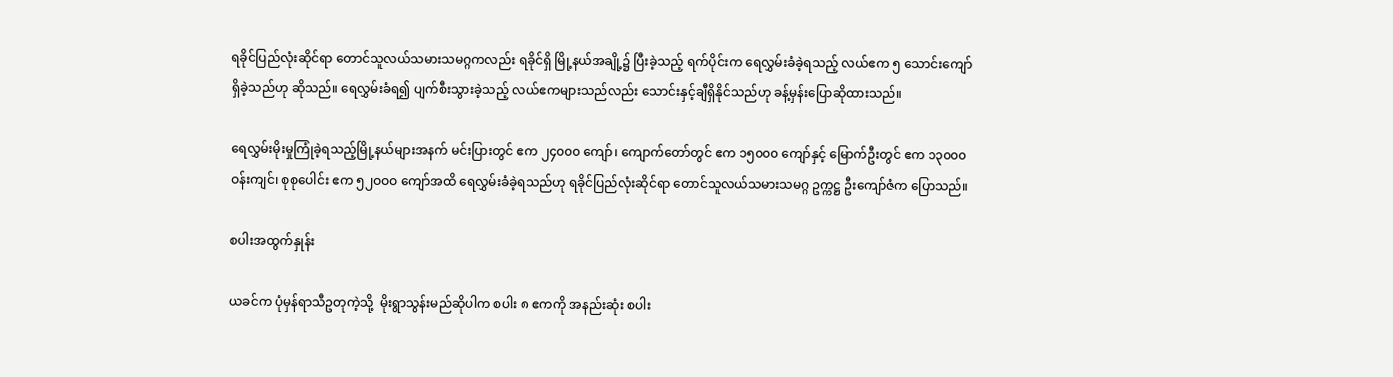ရခိုင်ပြည်လုံးဆိုင်ရာ တောင်သူလယ်သမားသမဂ္ဂကလည်း ရခိုင်ရှိ မြို့နယ်အချို့၌ ပြီးခဲ့သည့် ရက်ပိုင်းက ရေလွှမ်းခံခဲ့ရသည့် လယ်ဧက ၅ သောင်းကျော်ရှိခဲ့သည်ဟု ဆိုသည်။ ရေလွှမ်းခံရ၍ ပျက်စီးသွားခဲ့သည့် လယ်ဧကများသည်လည်း သောင်းနှင့်ချီရှိနိုင်သည်ဟု ခန့်မှန်းပြောဆိုထားသည်။

ရေလွှမ်းမိုးမှုကြုံခဲ့ရသည့်မြို့နယ်များအနက် မင်းပြားတွင် ဧက ၂၄၀၀၀ ကျော်၊ ကျောက်တော်တွင် ဧက ၁၅၀၀၀ ကျော်နှင့် မြောက်ဦးတွင် ဧက ၁၃၀၀၀ ဝန်းကျင်၊ စုစုပေါင်း ဧက ၅၂ဝဝဝ ကျော်အထိ ရေလွှမ်းခံခဲ့ရသည်ဟု ရခိုင်ပြည်လုံးဆိုင်ရာ တောင်သူလယ်သမားသမဂ္ဂ ဥက္ကဋ္ဌ ဦးကျော်ဇံက ပြောသည်။

စပါးအထွက်နှုန်း

ယခင်က ပုံမှန်ရာသီဥတုကဲ့သို့  မိုးရွာသွန်းမည်ဆိုပါက စပါး ၈ ဧကကို အနည်းဆုံး စပါး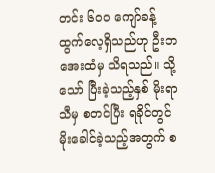တင်း ၆၀၀ ကျော်ခန့် ထွက်လေ့ရှိသည်ဟု ဦးဘအေးထံမှ သိရသည်။ သို့သော် ပြီးခဲ့သည့်နှစ် မိုးရာသီမှ စတင်ပြီး ရခိုင်တွင် မိုးခေါင်ခဲ့သည့်အတွက် စ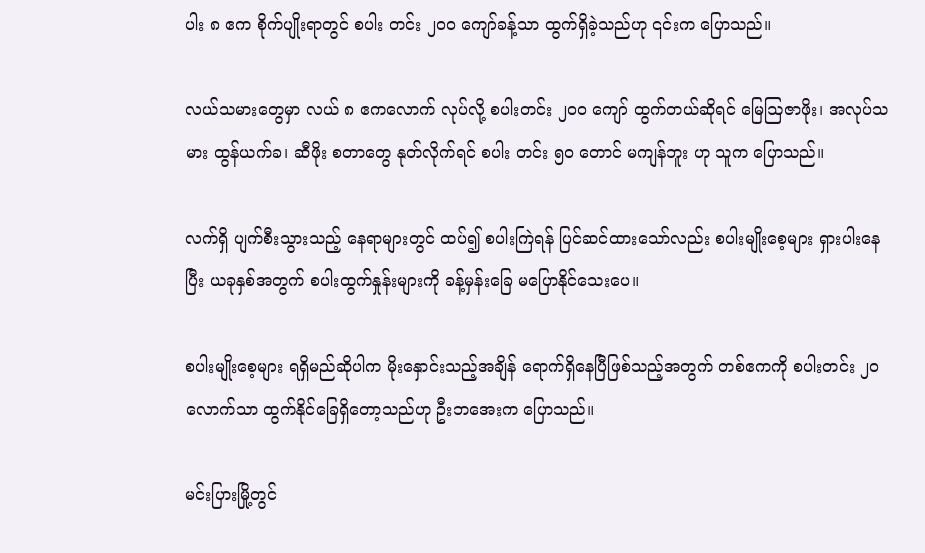ပါး ၈ ဧက စိုက်ပျိုးရာတွင် စပါး တင်း ၂၀၀ ကျော်ခန့်သာ ထွက်ရှိခဲ့သည်ဟု ၎င်းက ပြောသည်။

လယ်သမားတွေမှာ လယ် ၈ ဧကလောက် လုပ်လို့ စပါးတင်း ၂၀၀ ကျော် ထွက်တယ်ဆိုရင် မြေဩဇာဖိုး၊ အလုပ်သမား ထွန်ယက်ခ၊ ဆီဖိုး စတာတွေ နုတ်လိုက်ရင် စပါး တင်း ၅၀ တောင် မကျန်ဘူး ဟု သူက ပြောသည်။

လက်ရှိ ပျက်စီးသွားသည့် နေရာများတွင် ထပ်၍ စပါးကြဲရန် ပြင်ဆင်ထားသော်လည်း စပါးမျိုးစေ့များ ရှားပါးနေပြီး ယခုနှစ်အတွက် စပါးထွက်နှုန်းများကို ခန့်မှန်းခြေ မပြောနိုင်သေးပေ။

စပါးမျိုးစေ့များ ရရှိမည်ဆိုပါက မိုးနှောင်းသည့်အချိန် ရောက်ရှိနေပြီဖြစ်သည့်အတွက် တစ်ဧကကို စပါးတင်း ၂၀ လောက်သာ ထွက်နိုင်ခြေရှိတော့သည်ဟု ဦးဘအေးက ပြောသည်။

မင်းပြားမြို့တွင်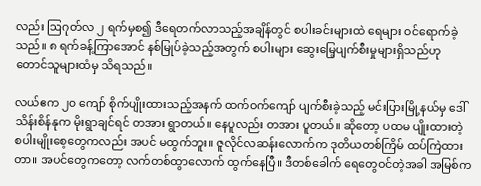လည်း ဩဂုတ်လ ၂ ရက်မှစ၍ ဒီရေတက်လာသည့်အချိန်တွင် စပါးခင်းများထဲ ရေများ ဝင်ရောက်ခဲ့သည်။ ၈ ရက်ခန့်ကြာအောင် နစ်မြုပ်ခဲ့သည့်အတွက် စပါးများ ဆွေးမြေ့ပျက်စီးမှုများရှိသည်ဟု တောင်သူများထံမှ သိရသည်။

လယ်ဧက ၂၀ ‌ကျော် စိုက်ပျိုးထားသည့်အနက် ထက်ဝက်ကျော် ပျက်စီးခဲ့သည့် မင်းပြားမြို့နယ်မှ ဒေါ်သိန်းစိန်နုက မိုးရွာချင်ရင် တအား ရွာတယ်။ နေပူလည်း တအား ပူတယ်။ ဆိုတော့ ပထမ ပျိုးထားတဲ့ စပါးမျိုးစေ့တွေကလည်း အပင် မထွက်ဘူး။ ဇူလိုင်လဆန်းလောက်က ဒုတိယတစ်ကြိမ် ထပ်ကြဲထားတာ။ အပင်တွေကတော့ လက်တစ်ထွာလောက် ထွက်နေပြီ။ ဒီတစ်ခေါက် ရေတွေဝင်တဲ့အခါ အမြစ်က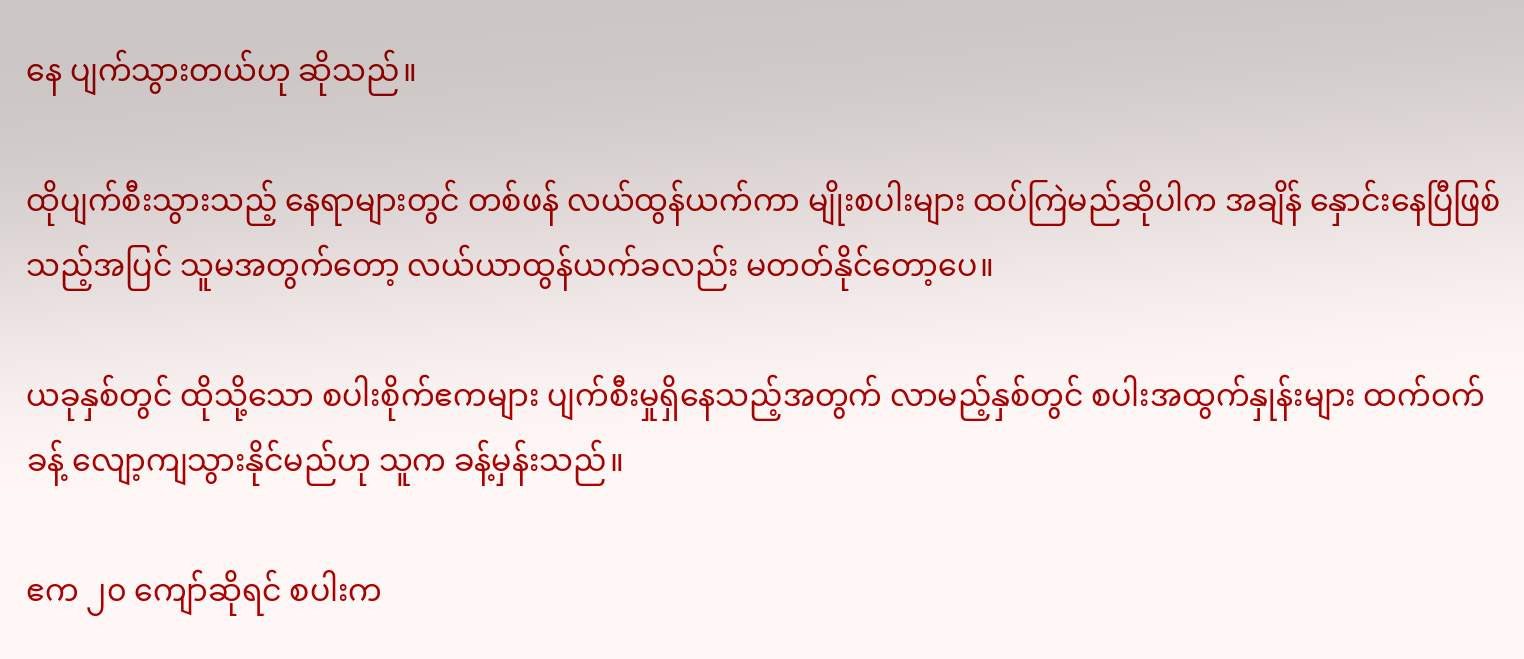နေ ပျက်သွားတယ်ဟု ဆိုသည်။

ထိုပျက်စီးသွားသည့် နေရာများတွင် တစ်ဖန် လယ်ထွန်ယက်ကာ မျိုးစပါးများ ထပ်ကြဲမည်ဆိုပါက အချိန် နှောင်းနေပြီဖြစ်သည့်အပြင် သူမအတွက်တော့ လယ်ယာထွန်ယက်ခလည်း မတတ်နိုင်တော့ပေ။

ယခုနှစ်တွင် ထိုသို့သော စပါးစိုက်ဧကများ ပျက်စီးမှုရှိနေသည့်အတွက် လာမည့်နှစ်တွင် စပါးအထွက်နှုန်းများ ထက်ဝက်ခန့် လျော့ကျသွားနိုင်မည်ဟု သူက ခန့်မှန်းသည်။

ဧက ၂၀ ကျော်ဆိုရင် စပါးက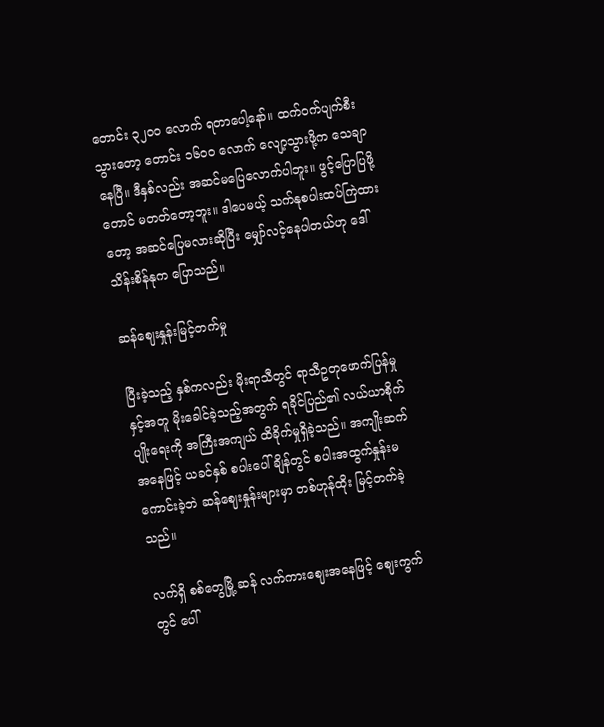တောင်း ၃၂၀၀ လောက် ရတာပေါ့နော်။ ထက်ဝက်ပျက်စီးသွားတော့ တောင်း ၁၆၀၀ လောက် လျော့သွားဖို့က သေချာနေပြီ။ ဒီနှစ်လည်း အဆင်မပြေလောက်ပါဘူး။ ဖွင့်ပြောပြဖို့တောင် မတတ်တော့ဘူး။ ဒါပေမယ့် သက်နုစပါးထပ်ကြဲထားတော့ အဆင်ပြေမလားဆိုပြီး မျှော်လင့်နေပါတယ်ဟု ဒေါ်သိန်းစိန်နုက ပြောသည်။

ဆန်ဈေးနှုန်းမြင့်တက်မှု

ပြီးခဲ့သည့် နှစ်ကလည်း မိုးရာသီတွင် ရာသီဥတုဖောက်ပြန်မှုနှင့်အတူ မိုးခေါင်ခဲ့သည့်အတွက် ရခိုင်ပြည်၏ လယ်ယာစိုက်ပျိုးရေးကို အကြီးအကျယ် ထိခိုက်မှုရှိခဲ့သည်။ အကျိုးဆက်အနေဖြင့် ယခင်နှစ် စပါးပေါ်ချိန်တွင် စပါးအထွက်နှုန်းမကောင်းခဲ့ဘဲ ဆန်ဈေးနှုန်းများမှာ တစ်ဟုန်ထိုး မြင့်တက်ခဲ့သည်။

လက်ရှိ စစ်တွေမြို့ ဆန် လက်ကားဈေးအနေဖြင့် ဈေးကွက်တွင် ပေါ်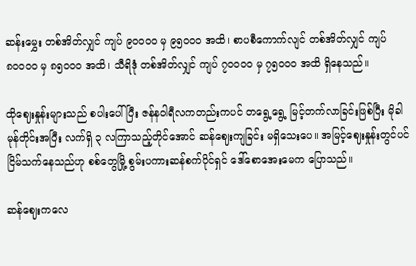ဆန်းမွှေး တစ်အိတ်လျှင် ကျပ် ၉၀၀၀၀ မှ ၉၅၀၀၀ အထိ၊ စာပစီကောက်လျင် တစ်အိတ်လျှင် ကျပ် ၈၀၀၀၀ မှ ၈၅၀၀၀ အထိ၊ သီရိဒုံ တစ်အိတ်လျှင် ကျပ် ၇၀၀၀၀ မှ ၇၅၀၀၀ အထိ ရှိနေသည်။

ထိုဈေးနှုန်းများသည် စပါးပေါ်ပြီး ဇန်နဝါရီလကတည်းကပင် တရွေ့ရွေ့ မြင့်တက်လာခြင်းဖြစ်ပြီး မိုခါ မုန်တိုင်းအပြီး လက်ရှိ ၃ လကြာသည့်တိုင်အောင် ဆန်ဈေးကျခြင်း မရှိသေးပေ။ အမြင့်ဈေးနှုန်းတွင်ပင် ငြိမ်သက်နေသည်ဟု စစ်တွေမြို့ စွမ်းပကားဆန်စက်ပိုင်ရှင် ဒေါ်စောအေးမေက ပြောသည်။

ဆန်ဈေးကလေ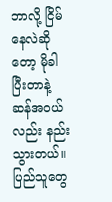ဘာလို့ ငြိမ်နေလဲဆိုတော့ မိုခါပြီးတာနဲ့ ဆန်အဝယ်လည်း နည်းသွားတယ်။ ပြည်သူတွေ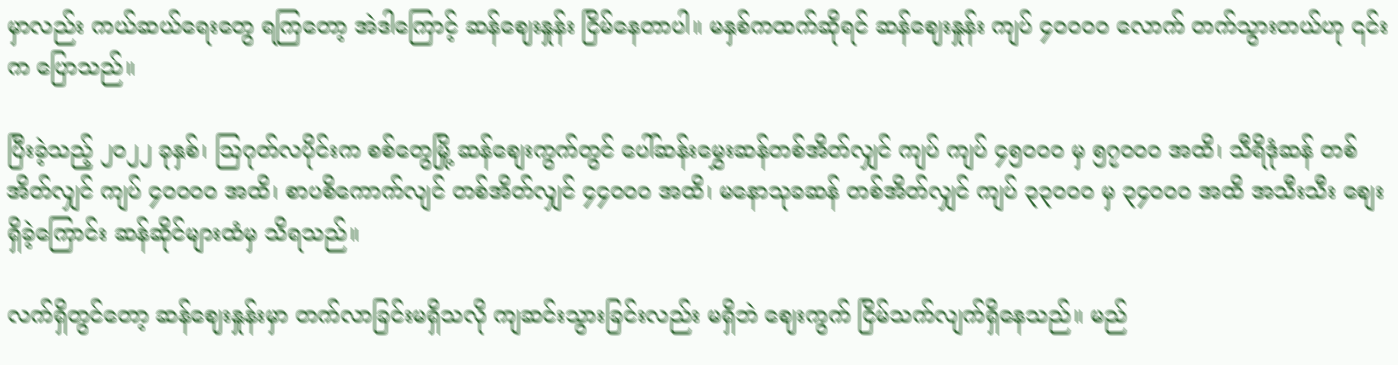မှာလည်း ကယ်ဆယ်ရေးတွေ ရကြတော့ အဲဒါကြောင့် ဆန်ဈေးနှုန်း ငြိမ်နေတာပါ။ မနှစ်ကထက်ဆိုရင် ဆန်ဈေးနှုန်း ကျပ် ၄၀၀၀၀ လောက် တက်သွားတယ်ဟု ၎င်းက ပြောသည်။

ပြီးခဲ့သည့် ၂၀၂၂ ခုနှစ်၊ သြဂုတ်လပိုင်းက စစ်တွေမြို့ ဆန်စျေးကွက်တွင် ပေါ်ဆန်းမွှေးဆန်တစ်အိတ်လျှင် ကျပ် ကျပ် ၄၅၀၀၀ မှ ၅၇၀၀၀ အထိ၊ သီရိဒုံဆန် တစ်အိတ်လျှင် ကျပ် ၄၀၀၀၀ အထိ၊ စာပစိကောက်လျင် တစ်အိတ်လျှင် ၄၄၀၀၀ အထိ၊ မနောသုခဆန် တစ်အိတ်လျှင် ကျပ် ၃၃၀၀၀ မှ ၃၄၀၀၀ အထိ အသီးသီး စျေးရှိခဲ့ကြောင်း ဆန်ဆိုင်များထံမှ သိရသည်။

လက်ရှိတွင်တော့ ဆန်ဈေးနှုန်းမှာ တက်လာခြင်းမရှိသလို ကျဆင်းသွားခြင်းလည်း မရှိဘဲ ဈေးကွက် ငြိမ်သက်လျက်ရှိနေသည်။ မည်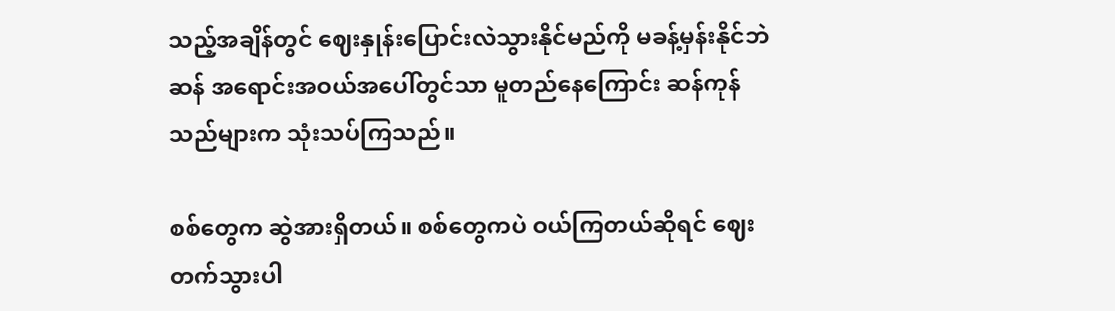သည့်အချိန်တွင် ဈေးနှုန်းပြောင်းလဲသွားနိုင်မည်ကို မခန့်မှန်းနိုင်ဘဲ ဆန် အရောင်းအဝယ်အပေါ်တွင်သာ မူတည်နေကြောင်း ဆန်ကုန်သည်များက သုံးသပ်ကြသည်။

စစ်တွေက ဆွဲအားရှိတယ်။ စစ်တွေကပဲ ဝယ်ကြတယ်ဆိုရင် ဈေးတက်သွားပါ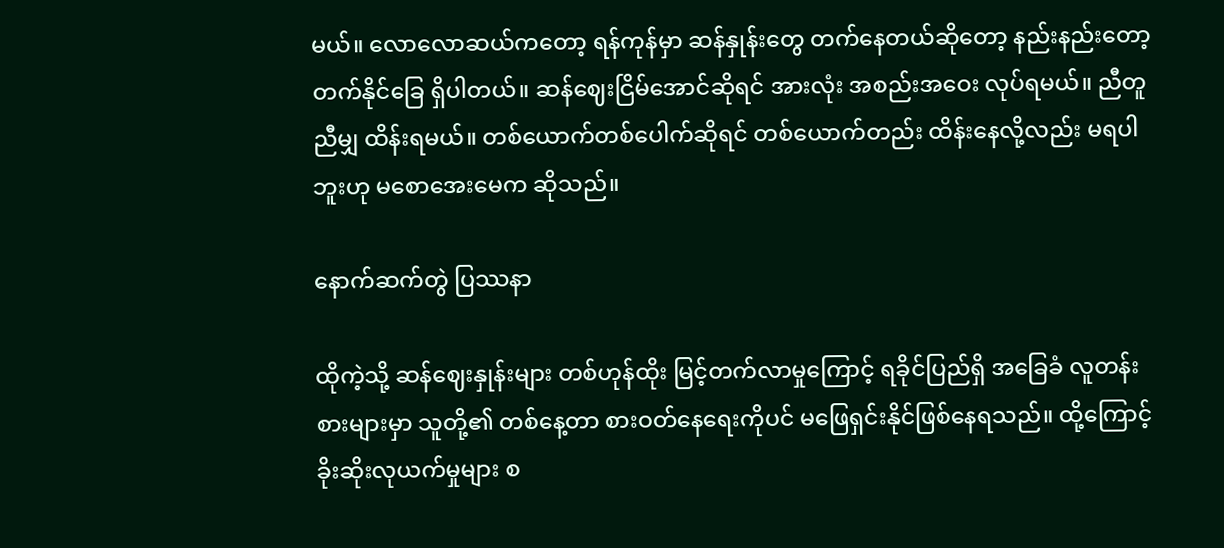မယ်။ လောလောဆယ်ကတော့ ရန်ကုန်မှာ ဆန်နှုန်းတွေ တက်နေတယ်ဆိုတော့ နည်းနည်းတော့ တက်နိုင်ခြေ ရှိပါတယ်။ ဆန်ဈေးငြိမ်အောင်ဆိုရင် အားလုံး အစည်းအဝေး လုပ်ရမယ်။ ညီတူညီမျှ ထိန်းရမယ်။ တစ်ယောက်တစ်ပေါက်ဆိုရင် တစ်ယောက်တည်း ထိန်းနေလို့လည်း မရပါဘူးဟု မစောအေးမေက ဆိုသည်။

နောက်ဆက်တွဲ ပြဿနာ

ထိုကဲ့သို့ ဆန်ဈေးနှုန်းများ တစ်ဟုန်ထိုး မြင့်တက်လာမှုကြောင့် ရခိုင်ပြည်ရှိ အခြေခံ လူတန်းစားများမှာ သူတို့၏ တစ်နေ့တာ စားဝတ်နေရေးကိုပင် မဖြေရှင်းနိုင်ဖြစ်နေရသည်။ ထို့ကြောင့် ခိုးဆိုးလုယက်မှုများ စ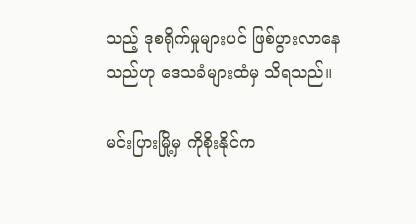သည့် ဒုစရိုက်မှုများပင် ဖြစ်ပွားလာနေသည်ဟု ဒေသခံများထံမှ သိရသည်။

မင်းပြားမြို့မှ ကိုစိုးနိုင်က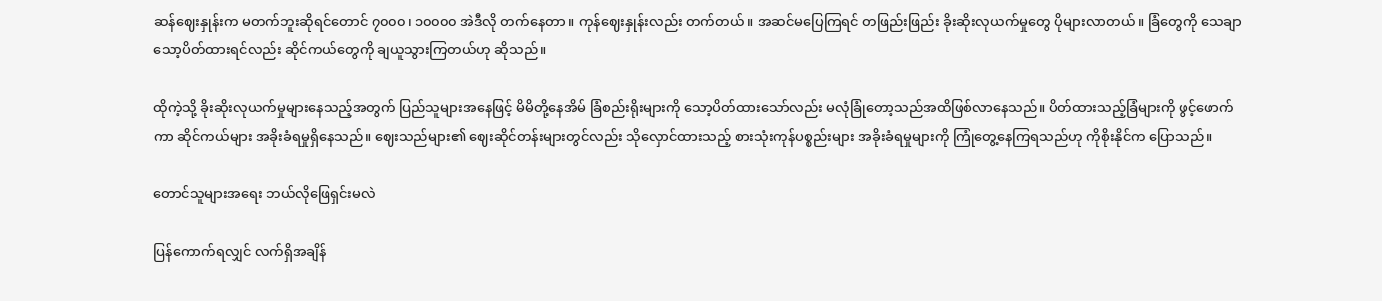ဆန်ဈေးနှုန်းက မတက်ဘူးဆိုရင်တောင် ၇၀၀၀၊ ၁၀၀၀၀ အဲဒီလို တက်နေတာ။ ကုန်ဈေးနှုန်းလည်း တက်တယ်။ အဆင်မပြေကြရင် တဖြည်းဖြည်း ခိုးဆိုးလုယက်မှုတွေ ပိုများလာတယ်။ ခြံတွေကို သေချာသော့ပိတ်ထားရင်လည်း ဆိုင်ကယ်တွေကို ချယူသွားကြတယ်ဟု ဆိုသည်။

ထိုကဲ့သို့ ခိုးဆိုးလုယက်မှုများနေသည့်အတွက် ပြည်သူများအနေဖြင့် မိမိတို့နေအိမ် ခြံစည်းရိုးများကို သော့ပိတ်ထားသော်လည်း မလုံခြုံတော့သည်အထိဖြစ်လာနေသည်။ ပိတ်ထားသည့်ခြံများကို ဖွင့်ဖောက်ကာ ဆိုင်ကယ်များ အခိုးခံရမှုရှိနေသည်။ ဈေးသည်များ၏ ဈေးဆိုင်တန်းများတွင်လည်း သိုလှောင်ထားသည့် စားသုံးကုန်ပစ္စည်းများ အခိုးခံရမှုများကို ကြုံတွေ့နေကြရသည်ဟု ကိုစိုးနိုင်က ပြောသည်။

တောင်သူများအရေး ဘယ်လိုဖြေရှင်းမလဲ

ပြန်ကောက်ရလျှင် လက်ရှိအချိန်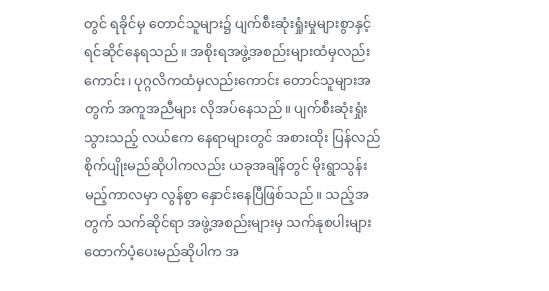တွင် ရခိုင်မှ တောင်သူများ၌ ပျက်စီးဆုံးရှုံးမှုများစွာနှင့် ရင်ဆိုင်နေရသည်။ အစိုးရအဖွဲ့အစည်းများထံမှလည်းကောင်း၊ ပုဂ္ဂလိကထံမှလည်းကောင်း တောင်သူများအတွက် အကူအညီများ လိုအပ်နေသည်။ ပျက်စီးဆုံးရှုံးသွားသည့် လယ်ဧက နေရာများတွင် အစားထိုး ပြန်လည်စိုက်ပျိုးမည်ဆိုပါကလည်း ယခုအချိန်တွင် မိုးရွာသွန်းမည့်ကာလမှာ လွန်စွာ နှောင်းနေပြီဖြစ်သည်။ သည့်အတွက် သက်ဆိုင်ရာ အဖွဲ့အစည်းများမှ သက်နုစပါးများ ထောက်ပံ့ပေးမည်ဆိုပါက အ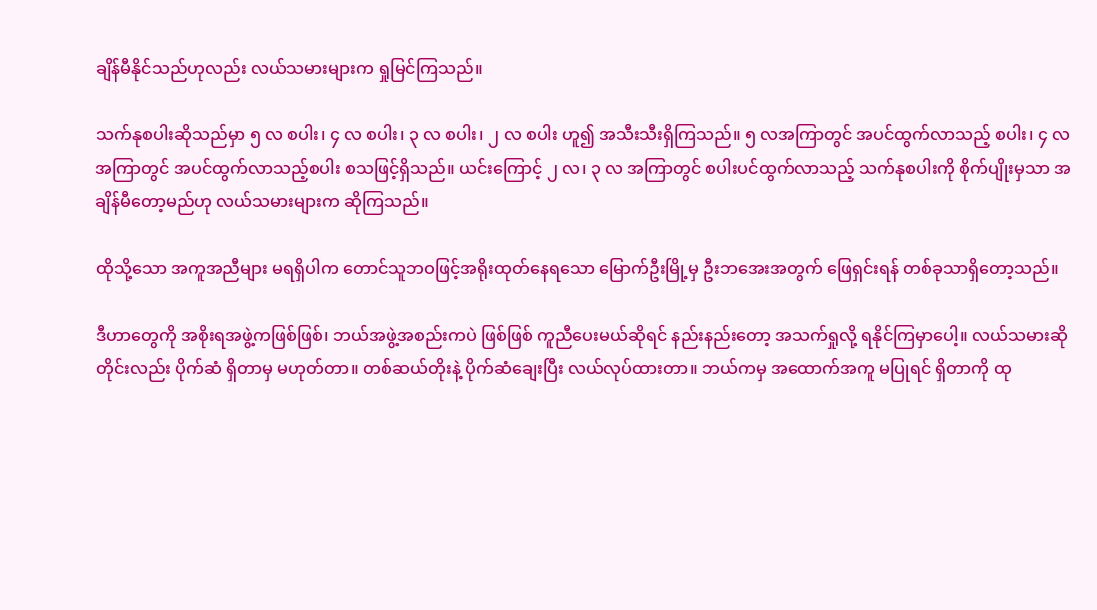ချိန်မီနိုင်သည်ဟုလည်း လယ်သမားများက ရှုမြင်ကြသည်။

သက်နုစပါးဆိုသည်မှာ ၅ လ စပါး၊ ၄ လ စပါး၊ ၃ လ စပါး၊ ၂ လ စပါး ဟူ၍ အသီးသီးရှိကြသည်။ ၅ လအကြာတွင် အပင်ထွက်လာသည့် စပါး၊ ၄ လအကြာတွင် အပင်ထွက်လာသည့်စပါး စသဖြင့်ရှိသည်။ ယင်းကြောင့် ၂ လ၊ ၃ လ အကြာတွင် စပါးပင်ထွက်လာသည့် သက်နုစပါးကို စိုက်ပျိုးမှသာ အချိန်မီတော့မည်ဟု လယ်သမားများက ဆိုကြသည်။

ထိုသို့သော အကူအညီများ မရရှိပါက တောင်သူဘဝဖြင့်အရိုးထုတ်နေရသော မြောက်ဦးမြို့မှ ဦးဘအေးအတွက် ဖြေရှင်းရန် တစ်ခုသာရှိတော့သည်။

ဒီဟာတွေကို အစိုးရအဖွဲ့ကဖြစ်ဖြစ်၊ ဘယ်အဖွဲ့အစည်းကပဲ ဖြစ်ဖြစ် ကူညီပေးမယ်ဆိုရင် နည်းနည်းတော့ အသက်ရှုလို့ ရနိုင်ကြမှာပေါ့။ လယ်သမားဆိုတိုင်းလည်း ပိုက်ဆံ ရှိတာမှ မဟုတ်တာ။ တစ်ဆယ်တိုးနဲ့ ပိုက်ဆံချေးပြီး လယ်လုပ်ထားတာ။ ဘယ်ကမှ အထောက်အကူ မပြုရင် ရှိတာကို ထု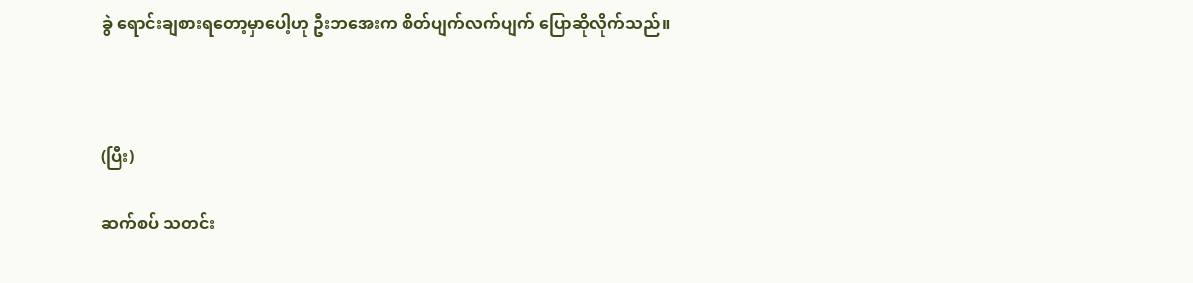ခွဲ ရောင်းချစားရတော့မှာပေါ့ဟု ဦးဘအေးက စိတ်ပျက်လက်ပျက် ပြောဆိုလိုက်သည်။



(ပြီး)

ဆက်စပ် သတင်း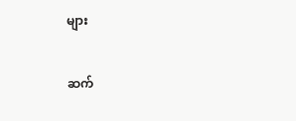များ

ဆက်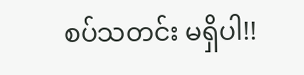စပ်သတင်း မရှိပါ!!